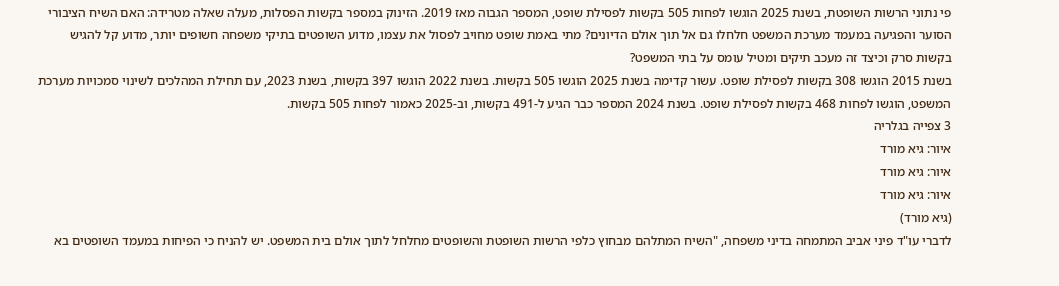פי נתוני הרשות השופטת, בשנת 2025 הוגשו לפחות 505 בקשות לפסילת שופט, המספר הגבוה מאז 2019. הזינוק במספר בקשות הפסלות, מעלה שאלה מטרידה: האם השיח הציבורי הסוער והפגיעה במעמד מערכת המשפט חלחלו גם אל תוך אולם הדיונים? מתי באמת שופט מחויב לפסול את עצמו, מדוע השופטים בתיקי משפחה חשופים יותר, מדוע קל להגיש בקשות סרק וכיצד זה מעכב תיקים ומטיל עומס על בתי המשפט?
בשנת 2015 הוגשו 308 בקשות לפסילת שופט. עשור קדימה בשנת 2025 הוגשו 505 בקשות. בשנת 2022 הוגשו 397 בקשות, בשנת 2023, עם תחילת המהלכים לשינוי סמכויות מערכת המשפט, הוגשו לפחות 468 בקשות לפסילת שופט. בשנת 2024 המספר כבר הגיע ל-491 בקשות, וב-2025 כאמור לפחות 505 בקשות.
3 צפייה בגלריה
איור: גיא מורד
איור: גיא מורד
איור: גיא מורד
(גיא מורד)
לדברי עו"ד פיני אביב המתמחה בדיני משפחה, "השיח המתלהם מבחוץ כלפי הרשות השופטת והשופטים מחלחל לתוך אולם בית המשפט. יש להניח כי הפיחות במעמד השופטים בא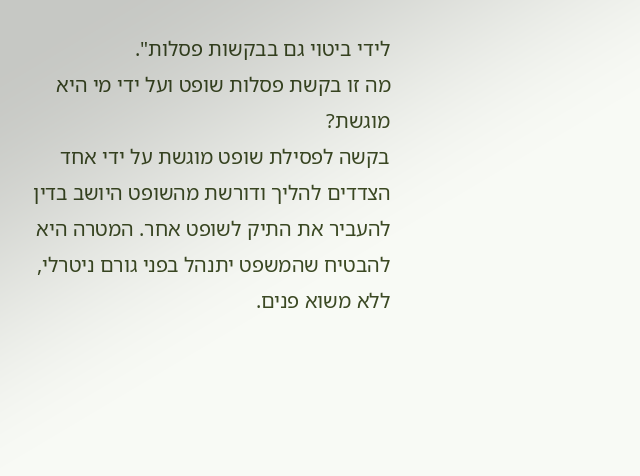לידי ביטוי גם בבקשות פסלות".
מה זו בקשת פסלות שופט ועל ידי מי היא מוגשת?
בקשה לפסילת שופט מוגשת על ידי אחד הצדדים להליך ודורשת מהשופט היושב בדין להעביר את התיק לשופט אחר. המטרה היא להבטיח שהמשפט יתנהל בפני גורם ניטרלי, ללא משוא פנים.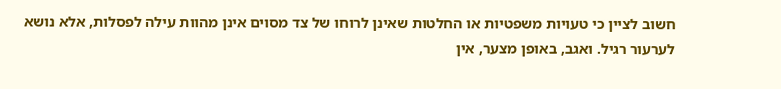חשוב לציין כי טעויות משפטיות או החלטות שאינן לרוחו של צד מסוים אינן מהוות עילה לפסלות, אלא נושא לערעור רגיל. ואגב, באופן מצער, אין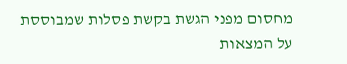מחסום מפני הגשת בקשת פסלות שמבוססת על המצאות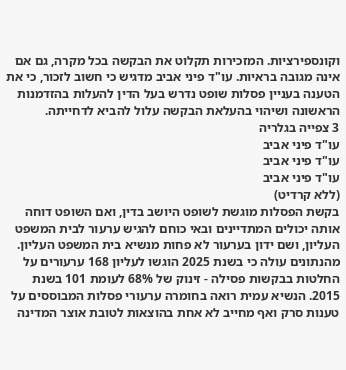וקונספירציות. המזכירות תקלוט את הבקשה בכל מקרה, גם אם אינה מגובה בראיות. עו"ד פיני אביב מדגיש כי חשוב לזכור, כי את הטענה בעניין פסלות שופט נדרש בעל הדין להעלות בהזדמנות הראשונה ושיהוי בהעלאת הבקשה עלול להביא לדחייתה.
3 צפייה בגלריה
עו"ד פיני אביב
עו"ד פיני אביב
עו"ד פיני אביב
(ללא קרדיט)
בקשת הפסלות מוגשת לשופט היושב בדין, ואם השופט דוחה אותה יכולים המתדיינים ובאי כוחם להגיש ערעור לבית המשפט העליון, ושם ידון בערעור לא פחות מנשיא בית המשפט העליון.
מהנתונים עולה כי בשנת 2025 הוגשו לעליון 168 ערעורים על החלטות בבקשות פסילה - זינוק של 68% לעומת 101 בשנת 2015. הנשיא עמית רואה בחומרה ערעורי פסלות המבוססים על טענות סרק ואף מחייב לא אחת בהוצאות לטובת אוצר המדינה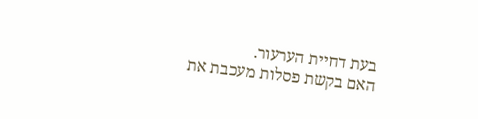בעת דחיית הערעור.
האם בקשת פסלות מעכבת את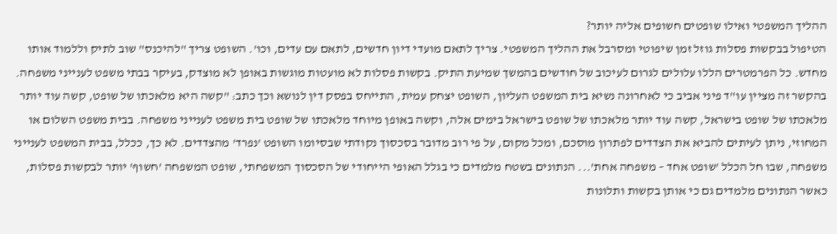ההליך המשפטי ואילו שופטים חשופים אליה יותר?
הטיפול בבקשות פסלות גוזל זמן שיפוטי ומסרבל את ההליך המשפטי. צריך לתאם מועדי דיון חדשים, לתאם עם עדים, וכו'. השופט צריך "להיכנס" שוב לתיק וללמוד אותו מחדש. כל הפרמטרים הללו עלולים לגרום לעיכוב של חודשים בהמשך שמיעת התיק. בקשות פסלות לא מועטות מוגשות באופן לא מוצדק, בעיקר בבתי משפט לענייני משפחה. בהקשר זה מציין עו"ד פיני אביב כי לאחרונה נשיא בית המשפט העליון, השופט יצחק עמית, התייחס בפסק דין לנושא וכך כתב: "קשה היא מלאכתו של שופט, קשה עוד יותר מלאכתו של שופט בישראל, קשה עוד יותר מלאכתו של שופט בישראל בימים אלה, וקשה באופן מיוחד מלאכתו של שופט בית משפט לענייני משפחה. בבית משפט השלום או המחוזי, ניתן לעיתים להביא את הצדדים לפתרון מוסכם, ומכל מקום, על פי רוב מדובר בסכסוך נקודתי שבסיומו השופט 'נפרד' מהצדדים. לא כך, ככלל, בבית המשפט לענייני משפחה, שבו חל הכלל 'שופט אחד – משפחה אחת'... הנתונים בשטח מלמדים כי בגלל האופי הייחודי של הסכסוך המשפחתי, שופט המשפחה 'חשוף' יותר לבקשות פסלות, כאשר הנתונים מלמדים גם כי אותן בקשות ותלונות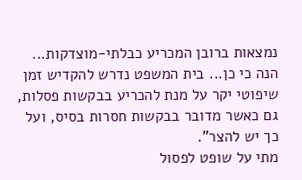נמצאות ברובן המכריע כבלתי-מוצדקות... הנה כי כן... בית המשפט נדרש להקדיש זמן שיפוטי יקר על מנת להכריע בבקשות פסלות, גם כאשר מדובר בבקשות חסרות בסיס, ועל כך יש להצר".
מתי על שופט לפסול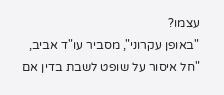עצמו?
"באופן עקרוני", מסביר עו"ד אביב, "חל איסור על שופט לשבת בדין אם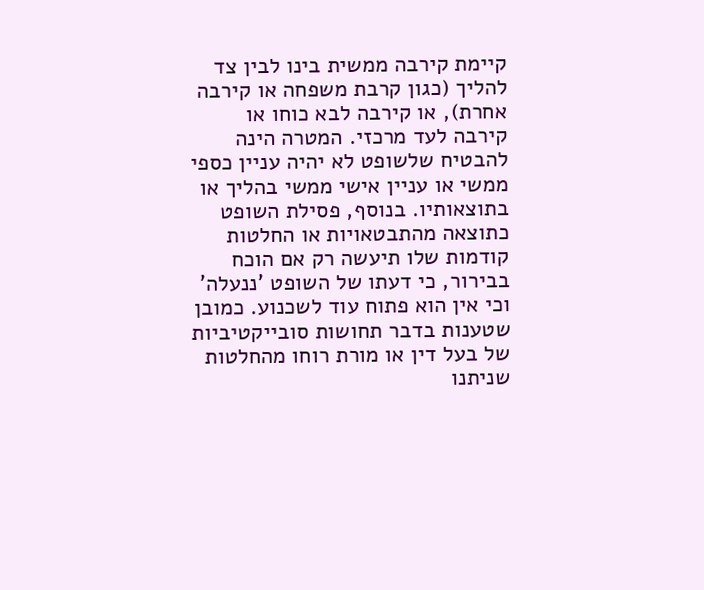קיימת קירבה ממשית בינו לבין צד להליך (כגון קרבת משפחה או קירבה אחרת), או קירבה לבא כוחו או קירבה לעד מרכזי. המטרה הינה להבטיח שלשופט לא יהיה עניין כספי ממשי או עניין אישי ממשי בהליך או בתוצאותיו. בנוסף, פסילת השופט כתוצאה מהתבטאויות או החלטות קודמות שלו תיעשה רק אם הוכח בבירור, כי דעתו של השופט 'ננעלה' וכי אין הוא פתוח עוד לשכנוע. כמובן שטענות בדבר תחושות סובייקטיביות של בעל דין או מורת רוחו מהחלטות שניתנו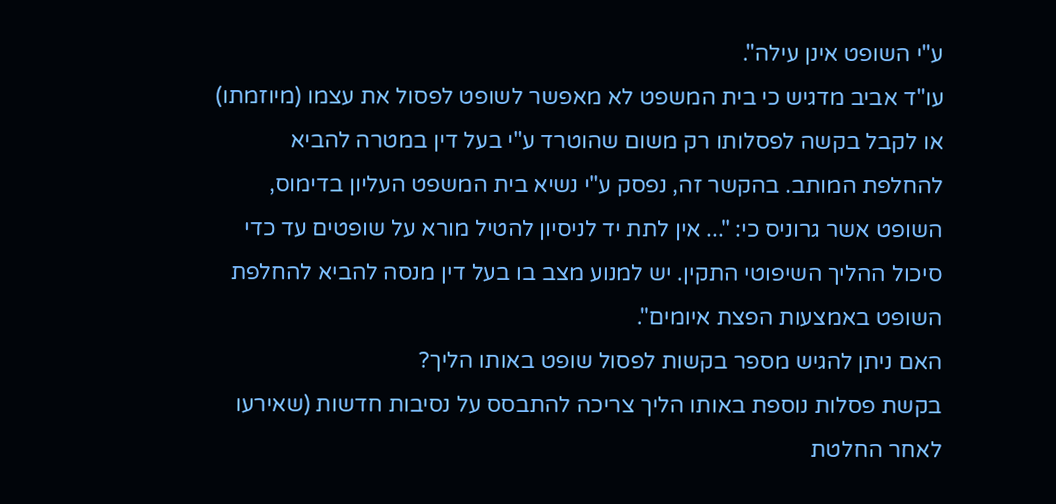ע"י השופט אינן עילה".
עו"ד אביב מדגיש כי בית המשפט לא מאפשר לשופט לפסול את עצמו (מיוזמתו) או לקבל בקשה לפסלותו רק משום שהוטרד ע"י בעל דין במטרה להביא להחלפת המותב. בהקשר זה, נפסק ע"י נשיא בית המשפט העליון בדימוס, השופט אשר גרוניס כי: "... אין לתת יד לניסיון להטיל מורא על שופטים עד כדי סיכול ההליך השיפוטי התקין. יש למנוע מצב בו בעל דין מנסה להביא להחלפת השופט באמצעות הפצת איומים".
האם ניתן להגיש מספר בקשות לפסול שופט באותו הליך?
בקשת פסלות נוספת באותו הליך צריכה להתבסס על נסיבות חדשות (שאירעו לאחר החלטת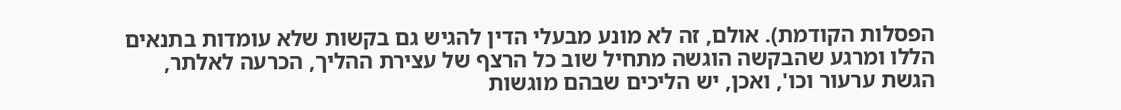הפסלות הקודמת). אולם, זה לא מונע מבעלי הדין להגיש גם בקשות שלא עומדות בתנאים הללו ומרגע שהבקשה הוגשה מתחיל שוב כל הרצף של עצירת ההליך, הכרעה לאלתר, הגשת ערעור וכו', ואכן, יש הליכים שבהם מוגשות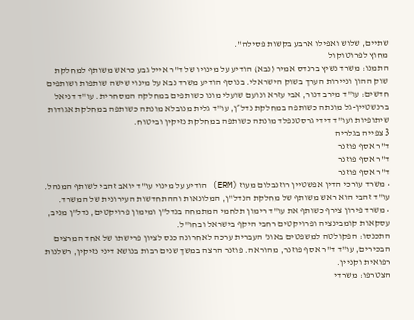שתיים, שלוש ואפילו ארבע בקשות פסילה".
מחוץ לפרוטוקול
התמנו: משרד נשיץ ברנדס אמיר (נבא) הודיע על מינויו של ד"ר אייל גבע כראש משותף למחלקת שוק ההון וניירות הערך בשוק הישראלי. בנוסף הודיע משרד נבא על מינוי שישה שותפות ושותפים חדשים: עו"ד מירב דנור, אבי עזרא ונועם שועלי מונו כשותפים במחלקה המסחרית. עו"ד דניאל ברנשטיין-גל מונתה כשותפה במחלקת נדל״ן, עו"ד גלית מנובלא מונתה כשותפה במחלקת אגודות שיתופיות ועו"ד דידי גרסטנפלד מונתה כשותפה במחלקת נזיקין וביטוח.
3 צפייה בגלריה
ד"ר אסף פוזנר
ד"ר אסף פוזנר
ד"ר אסף פוזנר
• משרד עורכי הדין אפשטיין רוזנבלום מעוז (ERM) הודיע על מינוי עו"ד יואב זהבי לשותף המנהל. עו"ד זהבי הוא ראש משותף של מחלקת הנדל"ן, המלונאות וההתחדשות העירונית של המשרד.
• משרד פירון צירף כשותף את עו"ד רימון תלחמי המתמחה בנדל"ן ומימון פרויקטים, נדל"ן מניב, עסקאות קומבינציה ופרויקטים רחבי היקף בישראל ובחו"ל.
התכנסו: הפקולטה למשפטים באונ' העברית ערכה לאחרונה כנס לציון פרישתו של אחד המרצים הבכירים, עו"ד ד"ר אסף פוזנר, מהוראה. פוזנר הרצה במשך שנים רבות בנושא דיני נזיקין, רשלנות רפואית וקניין.
הצטרפו: משרדי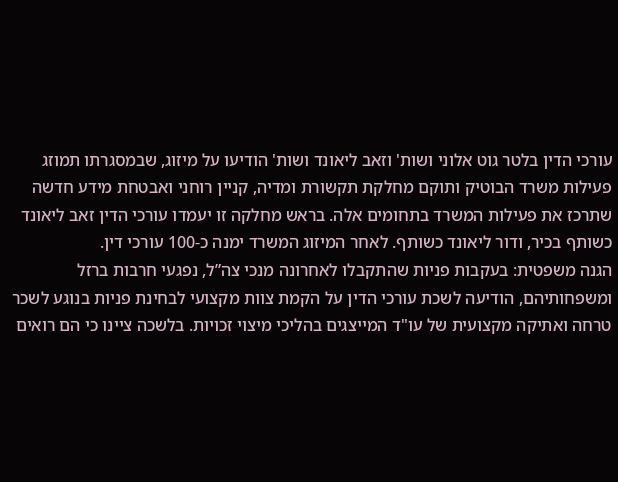עורכי הדין בלטר גוט אלוני ושות' וזאב ליאונד ושות' הודיעו על מיזוג, שבמסגרתו תמוזג פעילות משרד הבוטיק ותוקם מחלקת תקשורת ומדיה, קניין רוחני ואבטחת מידע חדשה שתרכז את פעילות המשרד בתחומים אלה. בראש מחלקה זו יעמדו עורכי הדין זאב ליאונד כשותף בכיר, ודור ליאונד כשותף. לאחר המיזוג המשרד ימנה כ-100 עורכי דין.
הגנה משפטית: בעקבות פניות שהתקבלו לאחרונה מנכי צה”ל, נפגעי חרבות ברזל ומשפחותיהם, הודיעה לשכת עורכי הדין על הקמת צוות מקצועי לבחינת פניות בנוגע לשכר טרחה ואתיקה מקצועית של עו"ד המייצגים בהליכי מיצוי זכויות. בלשכה ציינו כי הם רואים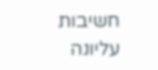חשיבות עליונה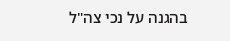בהגנה על נכי צה"ל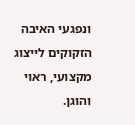ונפגעי האיבה הזקוקים לייצוג מקצועי, ראוי והוגן.